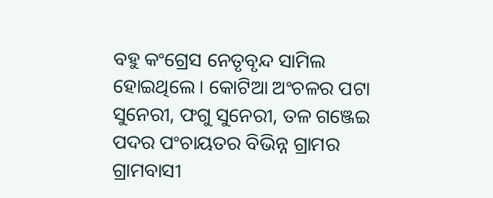ବହୁ କଂଗ୍ରେସ ନେତୃବୃନ୍ଦ ସାମିଲ ହୋଇଥିଲେ । କୋଟିଆ ଅଂଚଳର ପଟା ସୁନେରୀ, ଫଗୁ ସୁନେରୀ, ତଳ ଗଞ୍ଜେଇ ପଦର ପଂଚାୟତର ବିଭିନ୍ନ ଗ୍ରାମର ଗ୍ରାମବାସୀ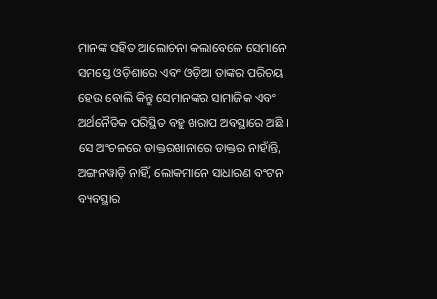ମାନଙ୍କ ସହିତ ଆଲୋଚନା କଲାବେଳେ ସେମାନେ ସମସ୍ତେ ଓଡ଼ିଶାରେ ଏବଂ ଓଡ଼ିଆ ତାଙ୍କର ପରିଚୟ ହେଉ ବୋଲି କିନ୍ତୁ ସେମାନଙ୍କର ସାମାଜିକ ଏବଂ ଅର୍ଥନୈତିକ ପରିସ୍ଥିତ ବହୁ ଖରାପ ଅବସ୍ଥାରେ ଅଛି । ସେ ଅଂଚଳରେ ଡାକ୍ତରଖାନାରେ ଡାକ୍ତର ନାହାଁନ୍ତି, ଅଙ୍ଗନୱାଡ଼ି ନାହିଁ, ଲୋକମାନେ ସାଧାରଣ ବଂଟନ ବ୍ୟବସ୍ଥାର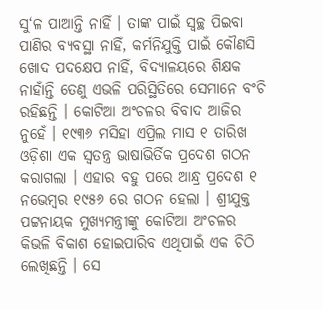ସୁ‘ଳ ପାଆନ୍ତି ନାହିଁ । ତାଙ୍କ ପାଇଁ ସ୍ୱଚ୍ଛ ପିଇବା ପାଣିର ବ୍ୟବସ୍ଥା ନାହିଁ, କର୍ମନିଯୁକ୍ତି ପାଇଁ କୌଣସି ଖୋଦ ପଦକ୍ଷେପ ନାହିଁ, ବିଦ୍ୟାଳୟରେ ଶିକ୍ଷକ ନାହାଁନ୍ତି ତେଣୁ ଏଭଳି ପରିସ୍ଥିତିରେ ସେମାନେ ବଂଚି ରହିଛନ୍ତି । କୋଟିଆ ଅଂଚଳର ବିବାଦ ଆଜିର ନୁହେଁ । ୧୯୩୬ ମସିହା ଏପ୍ରିଲ ମାସ ୧ ତାରିଖ ଓଡ଼ିଶା ଏକ ସ୍ୱତନ୍ତ୍ର ଭାଷାଭିର୍ତିକ ପ୍ରଦେଶ ଗଠନ କରାଗଲା । ଏହାର ବହୁ ପରେ ଆନ୍ଧ୍ର ପ୍ରଦେଶ ୧ ନଭେମ୍ବର ୧୯୫୬ ରେ ଗଠନ ହେଲା । ଶ୍ରୀଯୁକ୍ତ ପଟ୍ଟନାୟକ ମୁଖ୍ୟମନ୍ତ୍ରୀଙ୍କୁ କୋଟିଆ ଅଂଚଳର କିଭଳି ବିକାଶ ହୋଇପାରିବ ଏଥିପାଇଁ ଏକ ଚିଠି ଲେଖିଛନ୍ତି । ସେ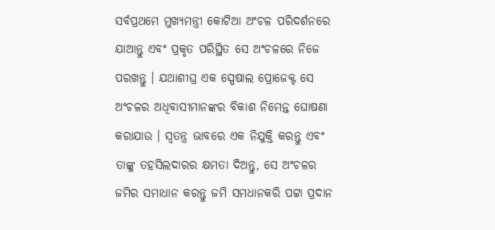ସର୍ବପ୍ରଥମେ ମୁଖ୍ୟମନ୍ତ୍ରୀ କୋଟିଆ ଅଂଚଳ ପରିଦର୍ଶନରେ ଯାଆନ୍ତୁ ଏବଂ ପ୍ରକୃତ ପରିସ୍ଥିତ ସେ ଅଂଚଳରେ ନିଜେ ପରଖନ୍ତୁ । ଯଥାଶୀଘ୍ର ଏକ ସ୍ପେଷାଲ ପ୍ରୋଜେକ୍ଟ ସେ ଅଂଚଳର ଅଧିବାସୀମାନଙ୍କର ବିକାଶ ନିମେନ୍ତ ଘୋଷଣା କରାଯାଉ । ସ୍ୱତନ୍ତ୍ର ଭାବରେ ଏକ ନିଯୁକ୍ତି କରନ୍ତୁ ଏବଂ ତାଙ୍କୁ ତହସିଲଦାରର କ୍ଷମତା ଦିଅନ୍ତୁ, ସେ ଅଂଚଳର ଜମିର ସମାଧାନ କରନ୍ତୁ ଜମି ସମଧାନକରି ପଟ୍ଟା ପ୍ରଦାନ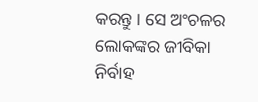କରନ୍ତୁ । ସେ ଅଂଚଳର ଲୋକଙ୍କର ଜୀବିକା ନିର୍ବାହ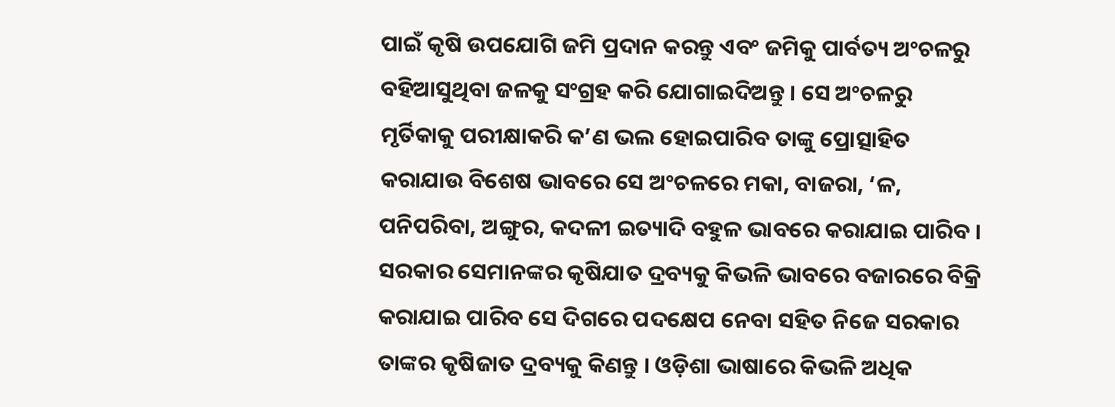ପାଇଁ କୃଷି ଉପଯୋଗି ଜମି ପ୍ରଦାନ କରନ୍ତୁ ଏବଂ ଜମିକୁ ପାର୍ବତ୍ୟ ଅଂଚଳରୁ ବହିଆସୁଥିବା ଜଳକୁ ସଂଗ୍ରହ କରି ଯୋଗାଇଦିଅନ୍ତୁ । ସେ ଅଂଚଳରୁ ମୃର୍ତିକାକୁ ପରୀକ୍ଷାକରି କ’ଣ ଭଲ ହୋଇପାରିବ ତାଙ୍କୁ ପ୍ରୋତ୍ସାହିତ କରାଯାଉ ବିଶେଷ ଭାବରେ ସେ ଅଂଚଳରେ ମକା, ବାଜରା, ‘ଳ, ପନିପରିବା, ଅଙ୍ଗୁର, କଦଳୀ ଇତ୍ୟାଦି ବହୁଳ ଭାବରେ କରାଯାଇ ପାରିବ । ସରକାର ସେମାନଙ୍କର କୃଷିଯାତ ଦ୍ରବ୍ୟକୁ କିଭଳି ଭାବରେ ବଜାରରେ ବିକ୍ରି କରାଯାଇ ପାରିବ ସେ ଦିଗରେ ପଦକ୍ଷେପ ନେବା ସହିତ ନିଜେ ସରକାର ତାଙ୍କର କୃଷିଜାତ ଦ୍ରବ୍ୟକୁ କିଣନ୍ତୁ । ଓଡ଼ିଶା ଭାଷାରେ କିଭଳି ଅଧିକ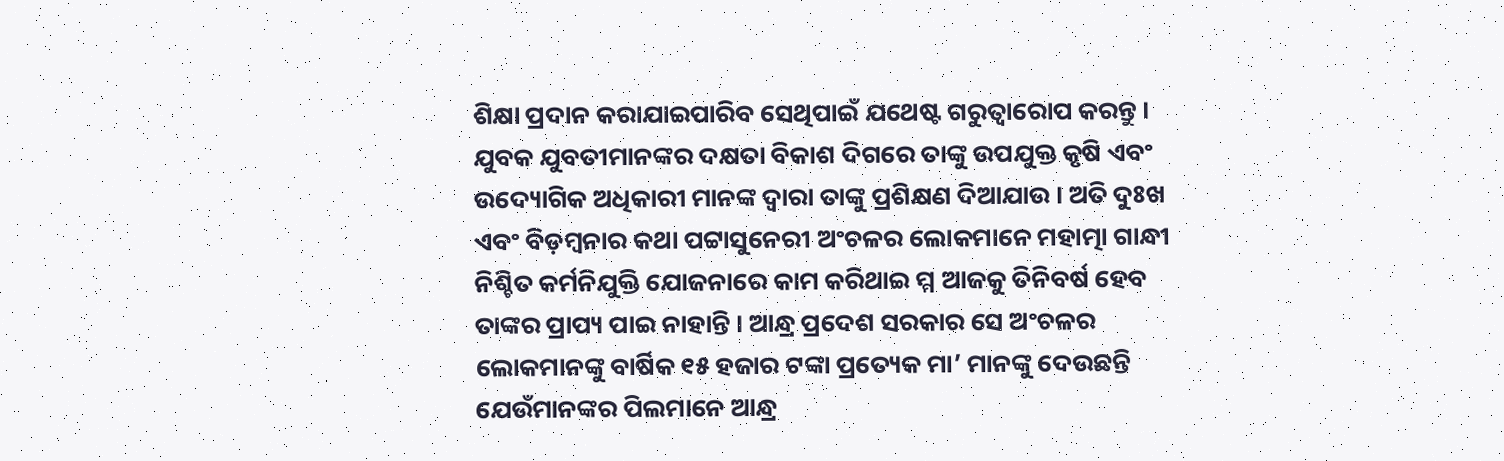ଶିକ୍ଷା ପ୍ରଦାନ କରାଯାଇପାରିବ ସେଥିପାଇଁ ଯଥେଷ୍ଟ ଗରୁତ୍ୱାରୋପ କରନ୍ତୁ । ଯୁବକ ଯୁବତୀମାନଙ୍କର ଦକ୍ଷତା ବିକାଶ ଦିଗରେ ତାଙ୍କୁ ଉପଯୁକ୍ତ କୃଷି ଏବଂ ଉଦ୍ୟୋଗିକ ଅଧିକାରୀ ମାନଙ୍କ ଦ୍ୱାରା ତାଙ୍କୁ ପ୍ରଶିକ୍ଷଣ ଦିଆଯାଉ । ଅତି ଦୁଃଖ ଏବଂ ବିଡ଼ମ୍ବନାର କଥା ପଟ୍ଟାସୁନେରୀ ଅଂଚଳର ଲୋକମାନେ ମହାତ୍ମା ଗାନ୍ଧୀ ନିଶ୍ଚିତ କର୍ମନିଯୁକ୍ତି ଯୋଜନାରେ କାମ କରିଥାଇ ମ୍ମ ଆଜକୁ ତିନିବର୍ଷ ହେବ ତାଙ୍କର ପ୍ରାପ୍ୟ ପାଇ ନାହାନ୍ତି । ଆନ୍ଧ୍ର ପ୍ରଦେଶ ସରକାର ସେ ଅଂଚଳର ଲୋକମାନଙ୍କୁ ବାର୍ଷିକ ୧୫ ହଜାର ଟଙ୍କା ପ୍ରତ୍ୟେକ ମା’ ମାନଙ୍କୁ ଦେଉଛନ୍ତି ଯେଉଁମାନଙ୍କର ପିଲମାନେ ଆନ୍ଧ୍ର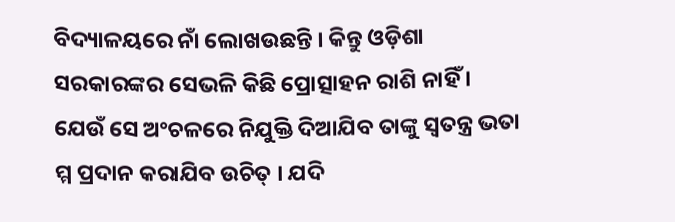ବିଦ୍ୟାଳୟରେ ନାଁ ଲୋଖଉଛନ୍ତି । କିନ୍ତୁ ଓଡ଼ିଶା ସରକାରଙ୍କର ସେଭଳି କିଛି ପ୍ରୋତ୍ସାହନ ରାଶି ନାହିଁ । ଯେଉଁ ସେ ଅଂଚଳରେ ନିଯୁକ୍ତି ଦିଆଯିବ ତାଙ୍କୁ ସ୍ୱତନ୍ତ୍ର ଭତା ମ୍ମ ପ୍ରଦାନ କରାଯିବ ଉଚିତ୍ । ଯଦି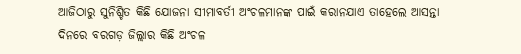ଆଜିଠାରୁ ସୁନିଶ୍ଚିତ କିଛି ଯୋଜନା ସୀମାବର୍ତୀ ଅଂଚଳମାନଙ୍କ ପାଇଁ କରାନଯାଏ ତାହେଲେ ଆସନ୍ତା ଦିନରେ ବରଗଡ଼ ଜିଲ୍ଲାର କିଛି ଅଂଚଳ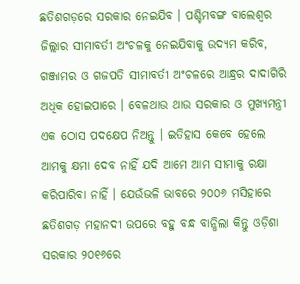ଛତିଶଗଡ଼ରେ ସରକାର ନେଇଯିବ । ପଶ୍ଚିମବଙ୍ଗ ବାଲେଶ୍ୱର ଜିଲ୍ଲାର ସୀମାବର୍ତୀ ଅଂଚଳକୁ ନେଇଯିବାକୁ ଉଦ୍ୟମ କରିବ, ଗଞ୍ଜାମର ଓ ଗଜପତି ସୀମାବର୍ତୀ ଅଂଚଳରେ ଆନ୍ଧ୍ରର ଦାଦାଗିରି ଅଧିକ ହୋଇପାରେ । ବେଳଥାଉ ଥାଉ ସରକାର ଓ ମୁଖ୍ୟମନ୍ତ୍ରୀ ଏକ ଠୋସ ପଦକ୍ଷେପ ନିଅନ୍ତୁ । ଇତିହାସ କେବେ ହେଲେ ଆମକୁ କ୍ଷମା ଦେବ ନାହିଁ ଯଦି ଆମେ ଆମ ସୀମାକୁ ରକ୍ଷା କରିପାରିବା ନାହିଁ । ଯେଉଁଭଳି ଭାବରେ ୨୦୦୬ ମସିହାରେ ଛତିଶଗଡ଼ ମହାନଦୀ ଉପରେ ବହୁ ବନ୍ଧ ବାନ୍ଧିଲା କିନ୍ତୁ ଓଡ଼ିଶା ସରକାର ୨୦୧୬ରେ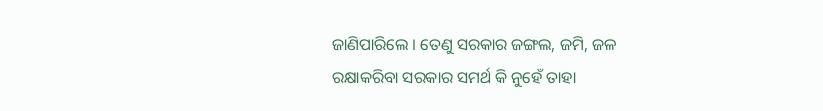ଜାଣିପାରିଲେ । ତେଣୁ ସରକାର ଜଙ୍ଗଲ, ଜମି, ଜଳ ରକ୍ଷାକରିବା ସରକାର ସମର୍ଥ କି ନୁହେଁ ତାହା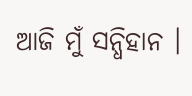ଆଜି ମୁଁ ସନ୍ଧିହାନ ।